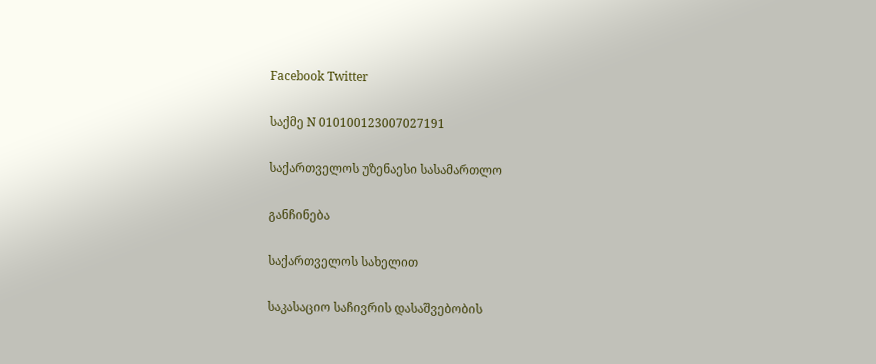Facebook Twitter

საქმე N 010100123007027191

საქართველოს უზენაესი სასამართლო

განჩინება

საქართველოს სახელით

საკასაციო საჩივრის დასაშვებობის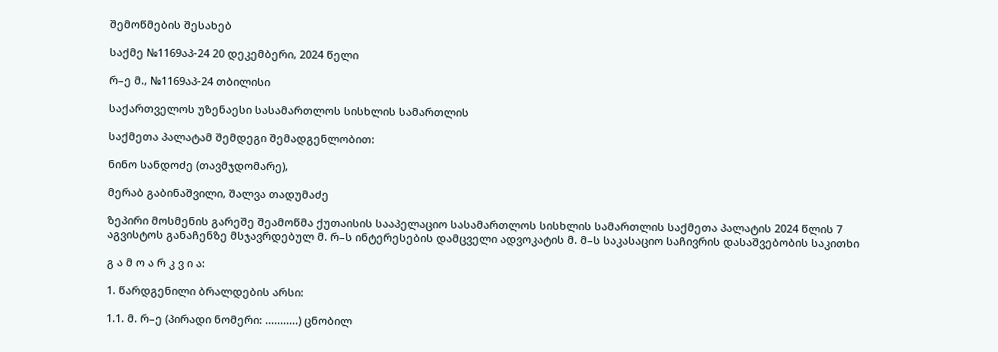შემოწმების შესახებ

საქმე №1169აპ-24 20 დეკემბერი, 2024 წელი

რ–ე მ., №1169აპ-24 თბილისი

საქართველოს უზენაესი სასამართლოს სისხლის სამართლის

საქმეთა პალატამ შემდეგი შემადგენლობით:

ნინო სანდოძე (თავმჯდომარე),

მერაბ გაბინაშვილი, შალვა თადუმაძე

ზეპირი მოსმენის გარეშე შეამოწმა ქუთაისის სააპელაციო სასამართლოს სისხლის სამართლის საქმეთა პალატის 2024 წლის 7 აგვისტოს განაჩენზე მსჯავრდებულ მ. რ–ს ინტერესების დამცველი ადვოკატის მ. მ–ს საკასაციო საჩივრის დასაშვებობის საკითხი

გ ა მ ო ა რ კ ვ ი ა:

1. წარდგენილი ბრალდების არსი:

1.1. მ. რ–ე (პირადი ნომერი: ...........) ცნობილ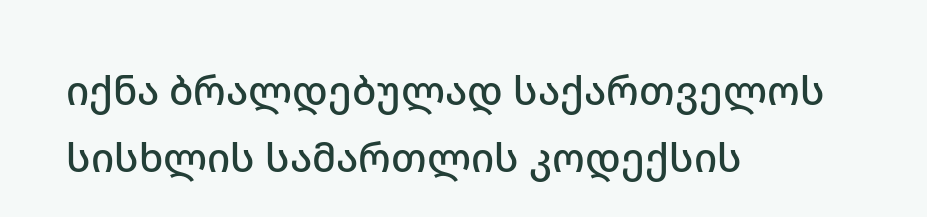იქნა ბრალდებულად საქართველოს სისხლის სამართლის კოდექსის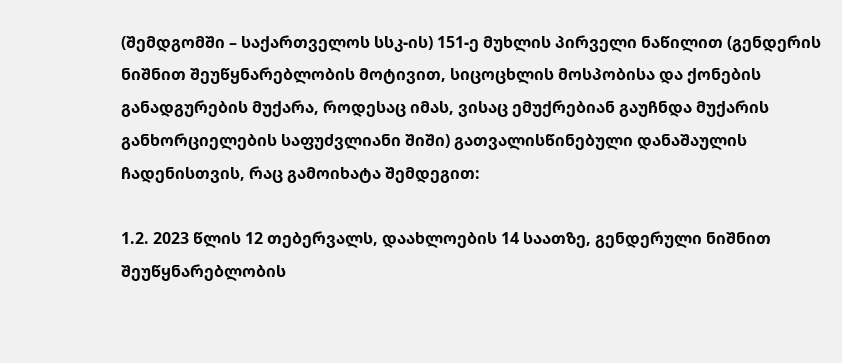(შემდგომში – საქართველოს სსკ-ის) 151-ე მუხლის პირველი ნაწილით (გენდერის ნიშნით შეუწყნარებლობის მოტივით, სიცოცხლის მოსპობისა და ქონების განადგურების მუქარა, როდესაც იმას, ვისაც ემუქრებიან გაუჩნდა მუქარის განხორციელების საფუძვლიანი შიში) გათვალისწინებული დანაშაულის ჩადენისთვის, რაც გამოიხატა შემდეგით:

1.2. 2023 წლის 12 თებერვალს, დაახლოების 14 საათზე, გენდერული ნიშნით შეუწყნარებლობის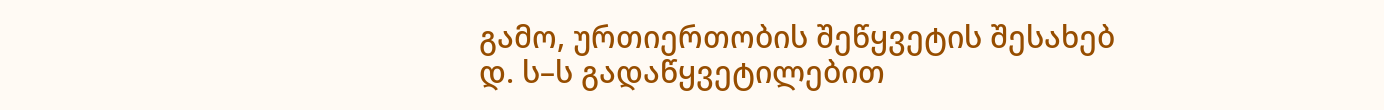გამო, ურთიერთობის შეწყვეტის შესახებ დ. ს–ს გადაწყვეტილებით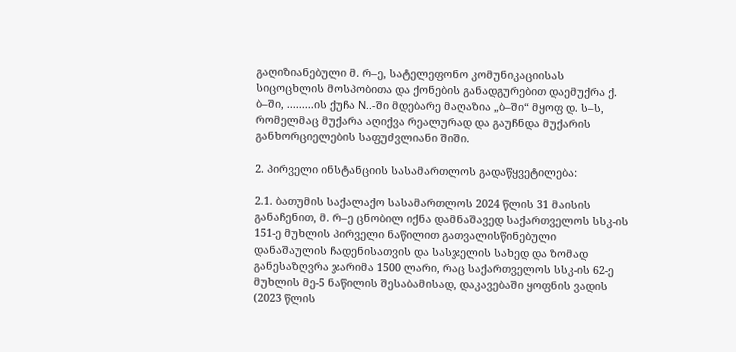გაღიზიანებული მ. რ–ე, სატელეფონო კომუნიკაციისას სიცოცხლის მოსპობითა და ქონების განადგურებით დაემუქრა ქ. ბ–ში, .........ის ქუჩა N..-ში მდებარე მაღაზია „ბ–ში“ მყოფ დ. ს–ს, რომელმაც მუქარა აღიქვა რეალურად და გაუჩნდა მუქარის განხორციელების საფუძვლიანი შიში.

2. პირველი ინსტანციის სასამართლოს გადაწყვეტილება:

2.1. ბათუმის საქალაქო სასამართლოს 2024 წლის 31 მაისის განაჩენით, მ. რ–ე ცნობილ იქნა დამნაშავედ საქართველოს სსკ-ის 151-ე მუხლის პირველი ნაწილით გათვალისწინებული დანაშაულის ჩადენისათვის და სასჯელის სახედ და ზომად განესაზღვრა ჯარიმა 1500 ლარი, რაც საქართველოს სსკ-ის 62-ე მუხლის მე-5 ნაწილის შესაბამისად, დაკავებაში ყოფნის ვადის (2023 წლის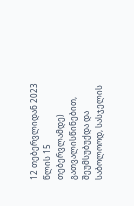12 თებერვლიდან 2023 წლის 15 თებერვლამდე) გათვალისწინებით, შეუმსუბუქდა და საბოლოოდ, სასჯელის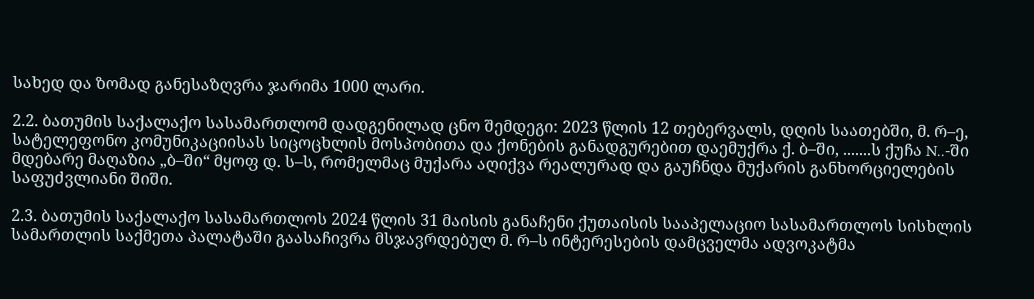სახედ და ზომად განესაზღვრა ჯარიმა 1000 ლარი.

2.2. ბათუმის საქალაქო სასამართლომ დადგენილად ცნო შემდეგი: 2023 წლის 12 თებერვალს, დღის საათებში, მ. რ–ე, სატელეფონო კომუნიკაციისას სიცოცხლის მოსპობითა და ქონების განადგურებით დაემუქრა ქ. ბ–ში, .......ს ქუჩა N..-ში მდებარე მაღაზია „ბ–ში“ მყოფ დ. ს–ს, რომელმაც მუქარა აღიქვა რეალურად და გაუჩნდა მუქარის განხორციელების საფუძვლიანი შიში.

2.3. ბათუმის საქალაქო სასამართლოს 2024 წლის 31 მაისის განაჩენი ქუთაისის სააპელაციო სასამართლოს სისხლის სამართლის საქმეთა პალატაში გაასაჩივრა მსჯავრდებულ მ. რ–ს ინტერესების დამცველმა ადვოკატმა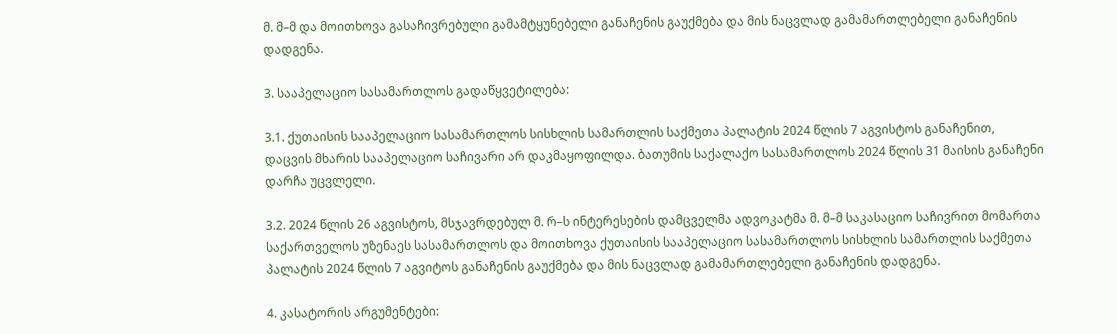მ. მ–მ და მოითხოვა გასაჩივრებული გამამტყუნებელი განაჩენის გაუქმება და მის ნაცვლად გამამართლებელი განაჩენის დადგენა.

3. სააპელაციო სასამართლოს გადაწყვეტილება:

3.1. ქუთაისის სააპელაციო სასამართლოს სისხლის სამართლის საქმეთა პალატის 2024 წლის 7 აგვისტოს განაჩენით, დაცვის მხარის სააპელაციო საჩივარი არ დაკმაყოფილდა. ბათუმის საქალაქო სასამართლოს 2024 წლის 31 მაისის განაჩენი დარჩა უცვლელი.

3.2. 2024 წლის 26 აგვისტოს, მსჯავრდებულ მ. რ–ს ინტერესების დამცველმა ადვოკატმა მ. მ–მ საკასაციო საჩივრით მომართა საქართველოს უზენაეს სასამართლოს და მოითხოვა ქუთაისის სააპელაციო სასამართლოს სისხლის სამართლის საქმეთა პალატის 2024 წლის 7 აგვიტოს განაჩენის გაუქმება და მის ნაცვლად გამამართლებელი განაჩენის დადგენა.

4. კასატორის არგუმენტები: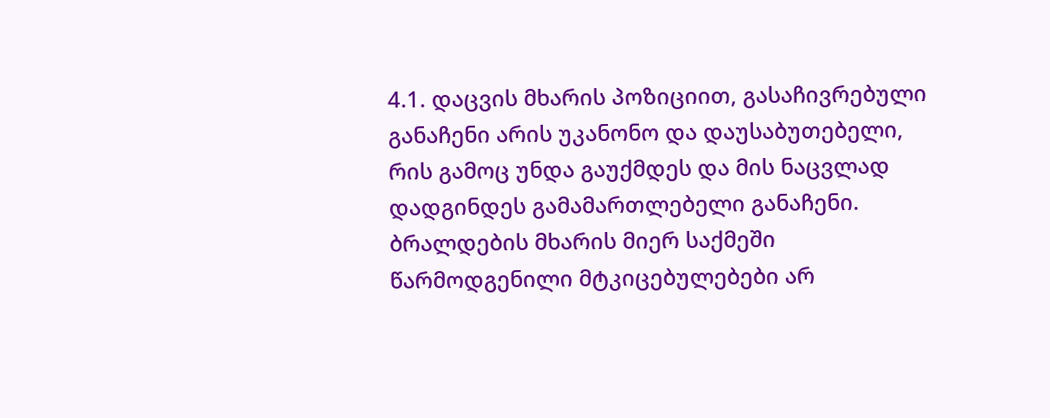4.1. დაცვის მხარის პოზიციით, გასაჩივრებული განაჩენი არის უკანონო და დაუსაბუთებელი, რის გამოც უნდა გაუქმდეს და მის ნაცვლად დადგინდეს გამამართლებელი განაჩენი. ბრალდების მხარის მიერ საქმეში წარმოდგენილი მტკიცებულებები არ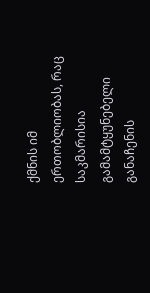ქმნის იმ ერთობლიობას, რაც საკმარისია გამამტყუნებელი განაჩენის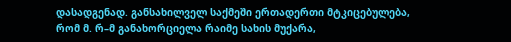დასადგენად. განსახილველ საქმეში ერთადერთი მტკიცებულება, რომ მ. რ–მ განახორციელა რაიმე სახის მუქარა,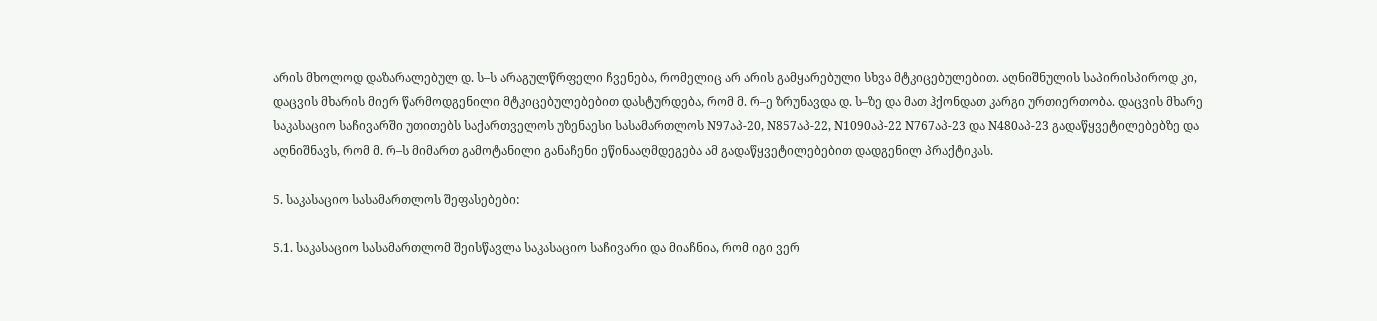არის მხოლოდ დაზარალებულ დ. ს–ს არაგულწრფელი ჩვენება, რომელიც არ არის გამყარებული სხვა მტკიცებულებით. აღნიშნულის საპირისპიროდ კი, დაცვის მხარის მიერ წარმოდგენილი მტკიცებულებებით დასტურდება, რომ მ. რ–ე ზრუნავდა დ. ს–ზე და მათ ჰქონდათ კარგი ურთიერთობა. დაცვის მხარე საკასაციო საჩივარში უთითებს საქართველოს უზენაესი სასამართლოს N97აპ-20, N857აპ-22, N1090აპ-22 N767აპ-23 და N480აპ-23 გადაწყვეტილებებზე და აღნიშნავს, რომ მ. რ–ს მიმართ გამოტანილი განაჩენი ეწინააღმდეგება ამ გადაწყვეტილებებით დადგენილ პრაქტიკას.

5. საკასაციო სასამართლოს შეფასებები:

5.1. საკასაციო სასამართლომ შეისწავლა საკასაციო საჩივარი და მიაჩნია, რომ იგი ვერ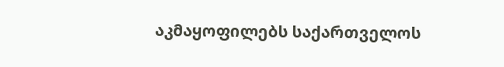აკმაყოფილებს საქართველოს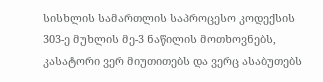სისხლის სამართლის საპროცესო კოდექსის 303-ე მუხლის მე-3 ნაწილის მოთხოვნებს, კასატორი ვერ მიუთითებს და ვერც ასაბუთებს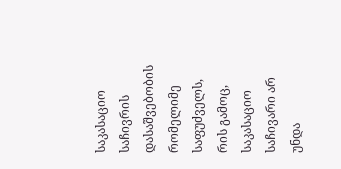საკასაციო საჩივრის დასაშვებობის რომელიმე საფუძველს, რის გამოც, საკასაციო საჩივარი არ უნდა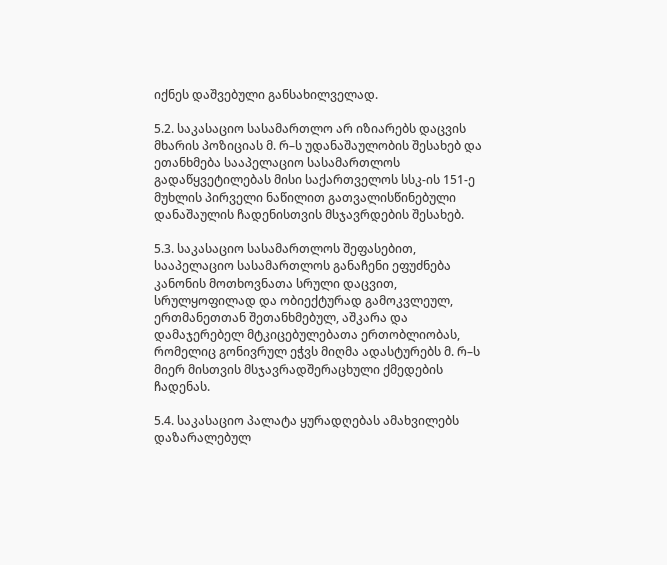იქნეს დაშვებული განსახილველად.

5.2. საკასაციო სასამართლო არ იზიარებს დაცვის მხარის პოზიციას მ. რ–ს უდანაშაულობის შესახებ და ეთანხმება სააპელაციო სასამართლოს გადაწყვეტილებას მისი საქართველოს სსკ-ის 151-ე მუხლის პირველი ნაწილით გათვალისწინებული დანაშაულის ჩადენისთვის მსჯავრდების შესახებ.

5.3. საკასაციო სასამართლოს შეფასებით, სააპელაციო სასამართლოს განაჩენი ეფუძნება კანონის მოთხოვნათა სრული დაცვით, სრულყოფილად და ობიექტურად გამოკვლეულ, ერთმანეთთან შეთანხმებულ, აშკარა და დამაჯერებელ მტკიცებულებათა ერთობლიობას, რომელიც გონივრულ ეჭვს მიღმა ადასტურებს მ. რ–ს მიერ მისთვის მსჯავრადშერაცხული ქმედების ჩადენას.

5.4. საკასაციო პალატა ყურადღებას ამახვილებს დაზარალებულ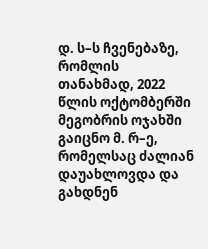დ. ს–ს ჩვენებაზე, რომლის თანახმად, 2022 წლის ოქტომბერში მეგობრის ოჯახში გაიცნო მ. რ–ე, რომელსაც ძალიან დაუახლოვდა და გახდნენ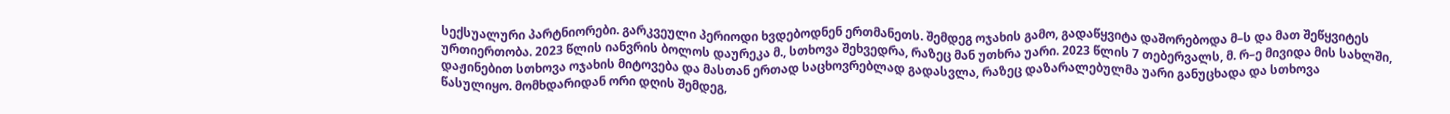სექსუალური პარტნიორები. გარკვეული პერიოდი ხვდებოდნენ ერთმანეთს. შემდეგ ოჯახის გამო, გადაწყვიტა დაშორებოდა მ–ს და მათ შეწყვიტეს ურთიერთობა. 2023 წლის იანვრის ბოლოს დაურეკა მ., სთხოვა შეხვედრა, რაზეც მან უთხრა უარი. 2023 წლის 7 თებერვალს, მ. რ–ე მივიდა მის სახლში, დაჟინებით სთხოვა ოჯახის მიტოვება და მასთან ერთად საცხოვრებლად გადასვლა, რაზეც დაზარალებულმა უარი განუცხადა და სთხოვა წასულიყო. მომხდარიდან ორი დღის შემდეგ,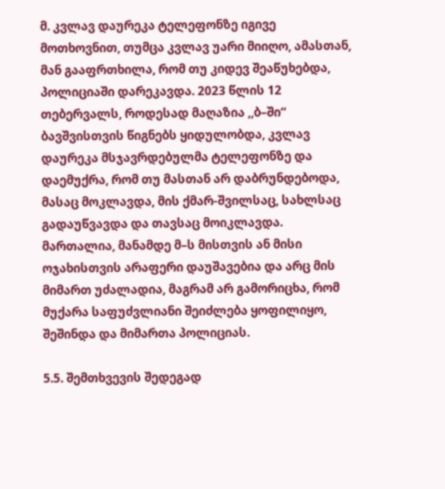მ. კვლავ დაურეკა ტელეფონზე იგივე მოთხოვნით, თუმცა კვლავ უარი მიიღო, ამასთან, მან გააფრთხილა, რომ თუ კიდევ შეაწუხებდა, პოლიციაში დარეკავდა. 2023 წლის 12 თებერვალს, როდესად მაღაზია ,,ბ–ში“ ბავშვისთვის წიგნებს ყიდულობდა, კვლავ დაურეკა მსჯავრდებულმა ტელეფონზე და დაემუქრა, რომ თუ მასთან არ დაბრუნდებოდა, მასაც მოკლავდა, მის ქმარ-შვილსაც, სახლსაც გადაუწვავდა და თავსაც მოიკლავდა. მართალია, მანამდე მ–ს მისთვის ან მისი ოჯახისთვის არაფერი დაუშავებია და არც მის მიმართ უძალადია, მაგრამ არ გამორიცხა, რომ მუქარა საფუძვლიანი შეიძლება ყოფილიყო, შეშინდა და მიმართა პოლიციას.

5.5. შემთხვევის შედეგად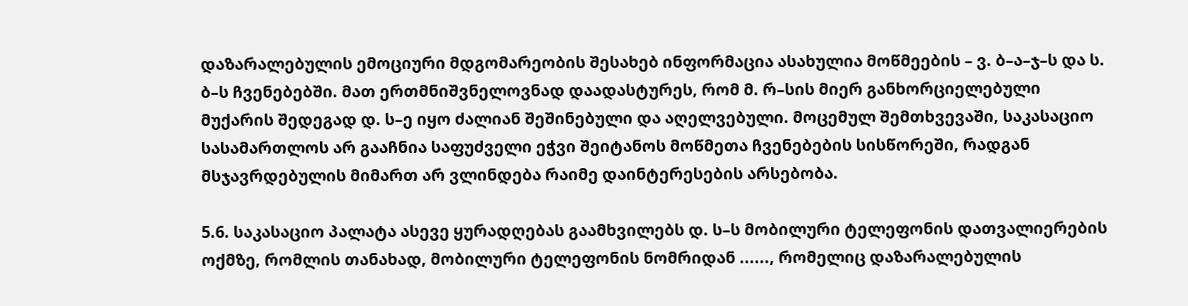დაზარალებულის ემოციური მდგომარეობის შესახებ ინფორმაცია ასახულია მოწმეების – ვ. ბ–ა–ჯ–ს და ს. ბ–ს ჩვენებებში. მათ ერთმნიშვნელოვნად დაადასტურეს, რომ მ. რ–სის მიერ განხორციელებული მუქარის შედეგად დ. ს–ე იყო ძალიან შეშინებული და აღელვებული. მოცემულ შემთხვევაში, საკასაციო სასამართლოს არ გააჩნია საფუძველი ეჭვი შეიტანოს მოწმეთა ჩვენებების სისწორეში, რადგან მსჯავრდებულის მიმართ არ ვლინდება რაიმე დაინტერესების არსებობა.

5.6. საკასაციო პალატა ასევე ყურადღებას გაამხვილებს დ. ს–ს მობილური ტელეფონის დათვალიერების ოქმზე, რომლის თანახად, მობილური ტელეფონის ნომრიდან ......, რომელიც დაზარალებულის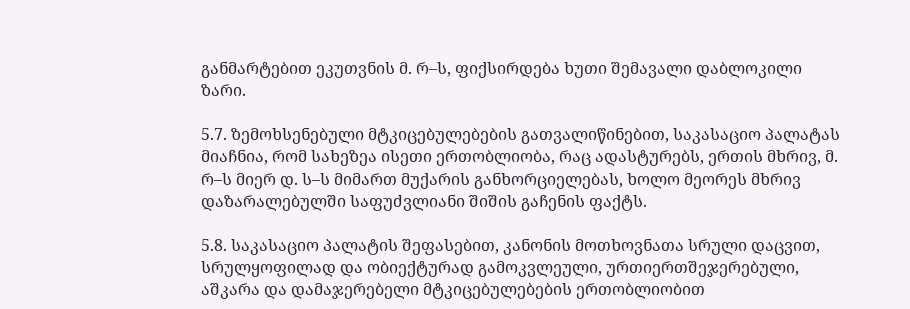განმარტებით ეკუთვნის მ. რ–ს, ფიქსირდება ხუთი შემავალი დაბლოკილი ზარი.

5.7. ზემოხსენებული მტკიცებულებების გათვალიწინებით, საკასაციო პალატას მიაჩნია, რომ სახეზეა ისეთი ერთობლიობა, რაც ადასტურებს, ერთის მხრივ, მ. რ–ს მიერ დ. ს–ს მიმართ მუქარის განხორციელებას, ხოლო მეორეს მხრივ დაზარალებულში საფუძვლიანი შიშის გაჩენის ფაქტს.

5.8. საკასაციო პალატის შეფასებით, კანონის მოთხოვნათა სრული დაცვით, სრულყოფილად და ობიექტურად გამოკვლეული, ურთიერთშეჯერებული, აშკარა და დამაჯერებელი მტკიცებულებების ერთობლიობით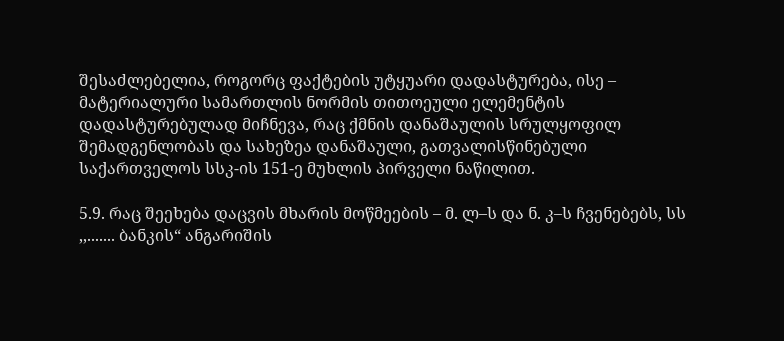შესაძლებელია, როგორც ფაქტების უტყუარი დადასტურება, ისე – მატერიალური სამართლის ნორმის თითოეული ელემენტის დადასტურებულად მიჩნევა, რაც ქმნის დანაშაულის სრულყოფილ შემადგენლობას და სახეზეა დანაშაული, გათვალისწინებული საქართველოს სსკ-ის 151-ე მუხლის პირველი ნაწილით.

5.9. რაც შეეხება დაცვის მხარის მოწმეების – მ. ლ–ს და ნ. კ–ს ჩვენებებს, სს ,,....... ბანკის“ ანგარიშის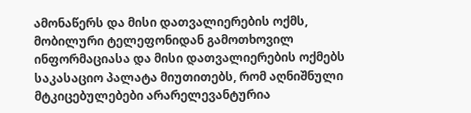ამონაწერს და მისი დათვალიერების ოქმს, მობილური ტელეფონიდან გამოთხოვილ ინფორმაციასა და მისი დათვალიერების ოქმებს საკასაციო პალატა მიუთითებს, რომ აღნიშნული მტკიცებულებები არარელევანტურია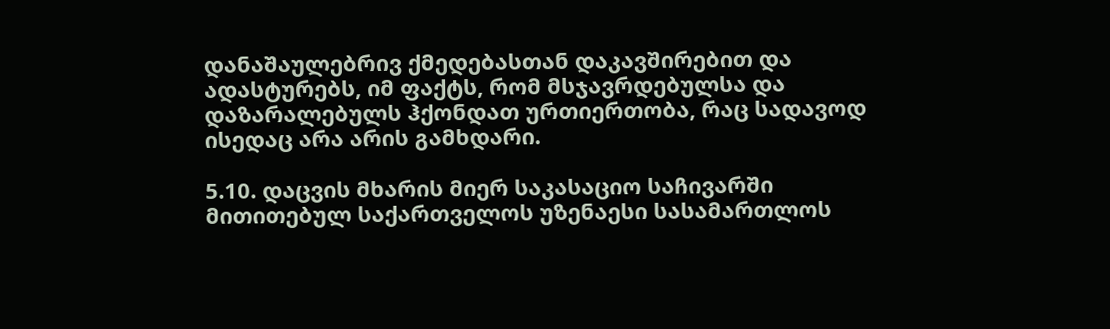დანაშაულებრივ ქმედებასთან დაკავშირებით და ადასტურებს, იმ ფაქტს, რომ მსჯავრდებულსა და დაზარალებულს ჰქონდათ ურთიერთობა, რაც სადავოდ ისედაც არა არის გამხდარი.

5.10. დაცვის მხარის მიერ საკასაციო საჩივარში მითითებულ საქართველოს უზენაესი სასამართლოს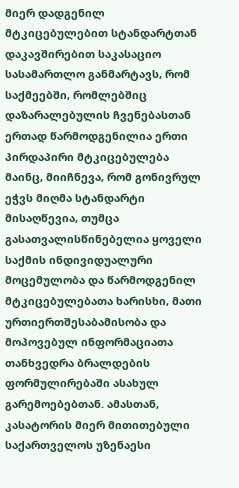მიერ დადგენილ მტკიცებულებით სტანდარტთან დაკავშირებით საკასაციო სასამართლო განმარტავს, რომ საქმეებში, რომლებშიც დაზარალებულის ჩვენებასთან ერთად წარმოდგენილია ერთი პირდაპირი მტკიცებულება მაინც, მიიჩნევა, რომ გონივრულ ეჭვს მიღმა სტანდარტი მისაღწევია, თუმცა გასათვალისწინებელია ყოველი საქმის ინდივიდუალური მოცემულობა და წარმოდგენილ მტკიცებულებათა ხარისხი, მათი ურთიერთშესაბამისობა და მოპოვებულ ინფორმაციათა თანხვედრა ბრალდების ფორმულირებაში ასახულ გარემოებებთან. ამასთან, კასატორის მიერ მითითებული საქართველოს უზენაესი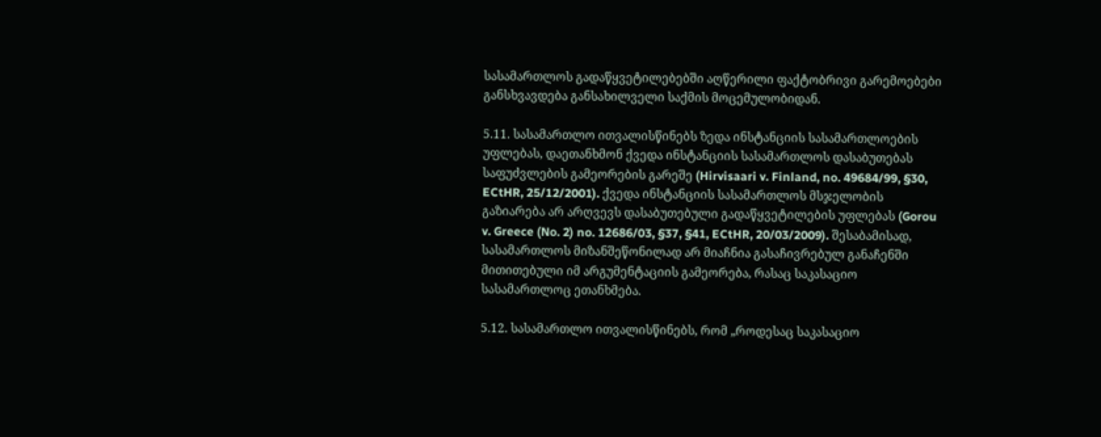სასამართლოს გადაწყვეტილებებში აღწერილი ფაქტობრივი გარემოებები განსხვავდება განსახილველი საქმის მოცემულობიდან.

5.11. სასამართლო ითვალისწინებს ზედა ინსტანციის სასამართლოების უფლებას, დაეთანხმონ ქვედა ინსტანციის სასამართლოს დასაბუთებას საფუძვლების გამეორების გარეშე (Hirvisaari v. Finland, no. 49684/99, §30, ECtHR, 25/12/2001). ქვედა ინსტანციის სასამართლოს მსჯელობის გაზიარება არ არღვევს დასაბუთებული გადაწყვეტილების უფლებას (Gorou v. Greece (No. 2) no. 12686/03, §37, §41, ECtHR, 20/03/2009). შესაბამისად, სასამართლოს მიზანშეწონილად არ მიაჩნია გასაჩივრებულ განაჩენში მითითებული იმ არგუმენტაციის გამეორება, რასაც საკასაციო სასამართლოც ეთანხმება.

5.12. სასამართლო ითვალისწინებს, რომ „როდესაც საკასაციო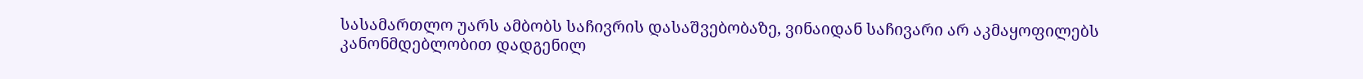სასამართლო უარს ამბობს საჩივრის დასაშვებობაზე, ვინაიდან საჩივარი არ აკმაყოფილებს კანონმდებლობით დადგენილ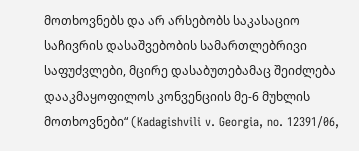მოთხოვნებს და არ არსებობს საკასაციო საჩივრის დასაშვებობის სამართლებრივი საფუძვლები, მცირე დასაბუთებამაც შეიძლება დააკმაყოფილოს კონვენციის მე-6 მუხლის მოთხოვნები“ (Kadagishvili v. Georgia, no. 12391/06,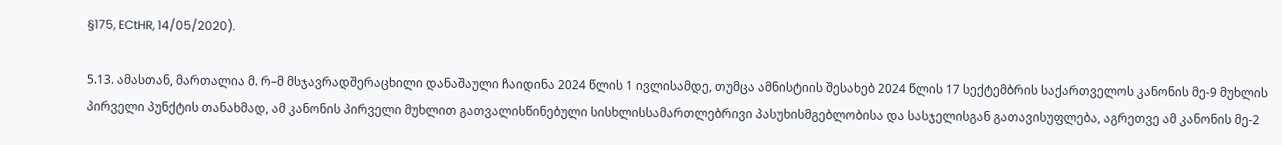§175, ECtHR, 14/05/2020).

5.13. ამასთან, მართალია მ. რ–მ მსჯავრადშერაცხილი დანაშაული ჩაიდინა 2024 წლის 1 ივლისამდე, თუმცა ამნისტიის შესახებ 2024 წლის 17 სექტემბრის საქართველოს კანონის მე-9 მუხლის პირველი პუნქტის თანახმად, ამ კანონის პირველი მუხლით გათვალისწინებული სისხლისსამართლებრივი პასუხისმგებლობისა და სასჯელისგან გათავისუფლება, აგრეთვე ამ კანონის მე-2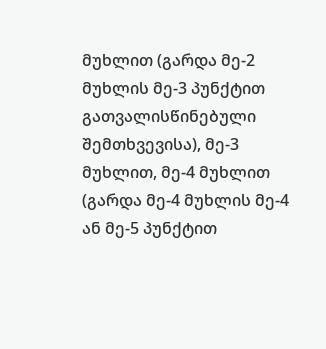მუხლით (გარდა მე-2 მუხლის მე-3 პუნქტით გათვალისწინებული შემთხვევისა), მე-3 მუხლით, მე-4 მუხლით (გარდა მე-4 მუხლის მე-4 ან მე-5 პუნქტით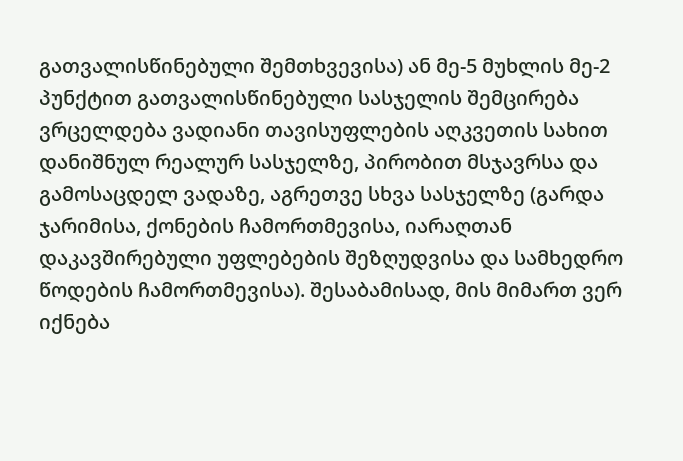გათვალისწინებული შემთხვევისა) ან მე-5 მუხლის მე-2 პუნქტით გათვალისწინებული სასჯელის შემცირება ვრცელდება ვადიანი თავისუფლების აღკვეთის სახით დანიშნულ რეალურ სასჯელზე, პირობით მსჯავრსა და გამოსაცდელ ვადაზე, აგრეთვე სხვა სასჯელზე (გარდა ჯარიმისა, ქონების ჩამორთმევისა, იარაღთან დაკავშირებული უფლებების შეზღუდვისა და სამხედრო წოდების ჩამორთმევისა). შესაბამისად, მის მიმართ ვერ იქნება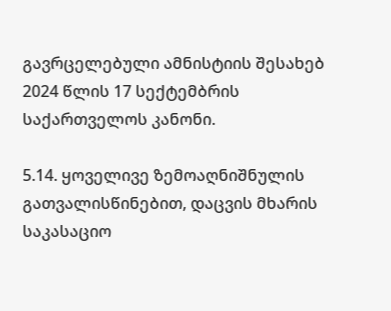გავრცელებული ამნისტიის შესახებ 2024 წლის 17 სექტემბრის საქართველოს კანონი.

5.14. ყოველივე ზემოაღნიშნულის გათვალისწინებით, დაცვის მხარის საკასაციო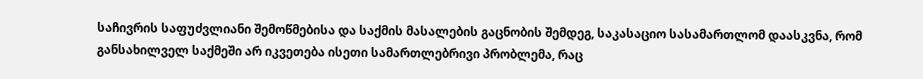საჩივრის საფუძვლიანი შემოწმებისა და საქმის მასალების გაცნობის შემდეგ, საკასაციო სასამართლომ დაასკვნა, რომ განსახილველ საქმეში არ იკვეთება ისეთი სამართლებრივი პრობლემა, რაც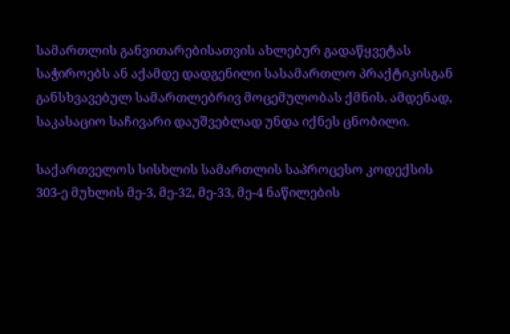სამართლის განვითარებისათვის ახლებურ გადაწყვეტას საჭიროებს ან აქამდე დადგენილი სასამართლო პრაქტიკისგან განსხვავებულ სამართლებრივ მოცემულობას ქმნის. ამდენად, საკასაციო საჩივარი დაუშვებლად უნდა იქნეს ცნობილი.

საქართველოს სისხლის სამართლის საპროცესო კოდექსის 303-ე მუხლის მე-3, მე-32, მე-33, მე-4 ნაწილების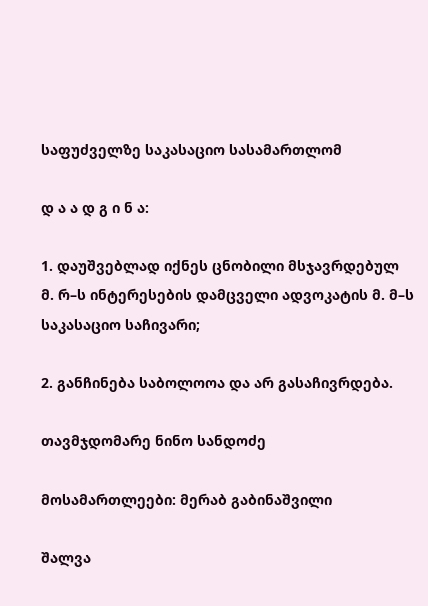საფუძველზე საკასაციო სასამართლომ

დ ა ა დ გ ი ნ ა:

1. დაუშვებლად იქნეს ცნობილი მსჯავრდებულ მ. რ–ს ინტერესების დამცველი ადვოკატის მ. მ–ს საკასაციო საჩივარი;

2. განჩინება საბოლოოა და არ გასაჩივრდება.

თავმჯდომარე ნინო სანდოძე

მოსამართლეები: მერაბ გაბინაშვილი

შალვა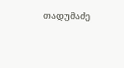თადუმაძე